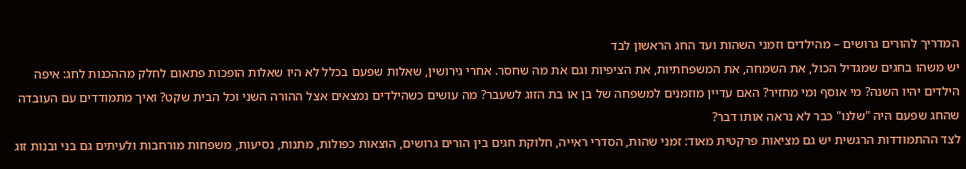המדריך להורים גרושים – מהילדים וזמני השהות ועד החג הראשון לבד
יש משהו בחגים שמגדיל הכול, את השמחה, את המשפחתיות, את הציפיות וגם את מה שחסר. אחרי גירושין, שאלות שפעם בכלל לא היו שאלות הופכות פתאום לחלק מההכנות לחג: איפה הילדים יהיו השנה? מי אוסף ומי מחזיר? האם עדיין מוזמנים למשפחה של בן או בת הזוג לשעבר? מה עושים כשהילדים נמצאים אצל ההורה השני וכל הבית שקט? ואיך מתמודדים עם העובדה שהחג שפעם היה "שלנו" כבר לא נראה אותו דבר?
לצד ההתמודדות הרגשית יש גם מציאות פרקטית מאוד: זמני שהות, הסדרי ראייה, חלוקת חגים בין הורים גרושים, הוצאות כפולות, מתנות, נסיעות, משפחות מורחבות ולעיתים גם בני ובנות זוג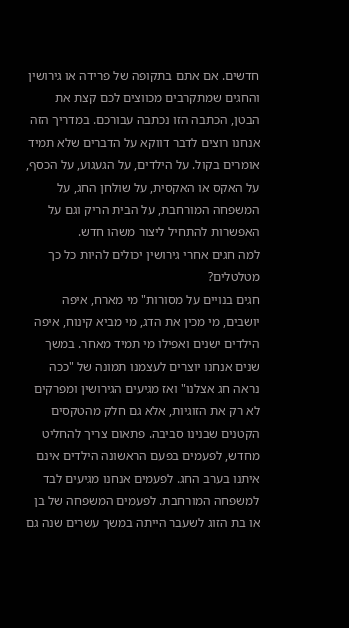חדשים. אם אתם בתקופה של פרידה או גירושין והחגים שמתקרבים מכווצים לכם קצת את הבטן, הכתבה הזו נכתבה עבורכם. במדריך הזה אנחנו רוצים לדבר דווקא על הדברים שלא תמיד אומרים בקול. על הילדים, על הגעגוע, על הכסף, על האקס או האקסית, על שולחן החג, על המשפחה המורחבת, על הבית הריק וגם על האפשרות להתחיל ליצור משהו חדש.
למה חגים אחרי גירושין יכולים להיות כל כך מטלטלים?
חגים בנויים על מסורות" מי מארח, איפה יושבים, מי מכין את הדג, מי מביא קינוח, איפה הילדים ישנים ואפילו מי תמיד מאחר. במשך שנים אנחנו יוצרים לעצמנו תמונה של "ככה נראה חג אצלנו" ואז מגיעים הגירושין ומפרקים לא רק את הזוגיות, אלא גם חלק מהטקסים הקטנים שבנינו סביבה. פתאום צריך להחליט מחדש, לפעמים בפעם הראשונה הילדים אינם איתנו בערב החג. לפעמים אנחנו מגיעים לבד למשפחה המורחבת. לפעמים המשפחה של בן או בת הזוג לשעבר הייתה במשך עשרים שנה גם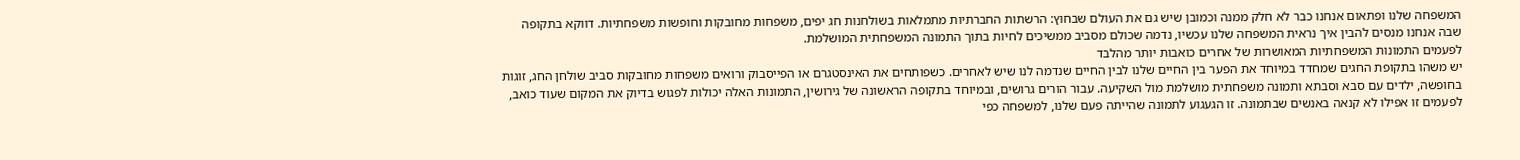המשפחה שלנו ופתאום אנחנו כבר לא חלק ממנה וכמובן שיש גם את העולם שבחוץ: הרשתות החברתיות מתמלאות בשולחנות חג יפים, משפחות מחובקות וחופשות משפחתיות. דווקא בתקופה שבה אנחנו מנסים להבין איך נראית המשפחה שלנו עכשיו, נדמה שכולם מסביב ממשיכים לחיות בתוך התמונה המשפחתית המושלמת.
לפעמים התמונות המשפחתיות המאושרות של אחרים כואבות יותר מהלבד
יש משהו בתקופת החגים שמחדד במיוחד את הפער בין החיים שלנו לבין החיים שנדמה לנו שיש לאחרים. כשפותחים את האינסטגרם או הפייסבוק ורואים משפחות מחובקות סביב שולחן החג, זוגות בחופשה, ילדים עם סבא וסבתא ותמונה משפחתית מושלמת מול השקיעה. עבור הורים גרושים, ובמיוחד בתקופה הראשונה של גירושין, התמונות האלה יכולות לפגוש בדיוק את המקום שעוד כואב, לפעמים זו אפילו לא קנאה באנשים שבתמונה. זו הגעגוע לתמונה שהייתה פעם שלנו, למשפחה כפי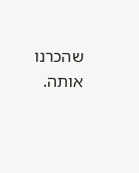שהכרנו אותה.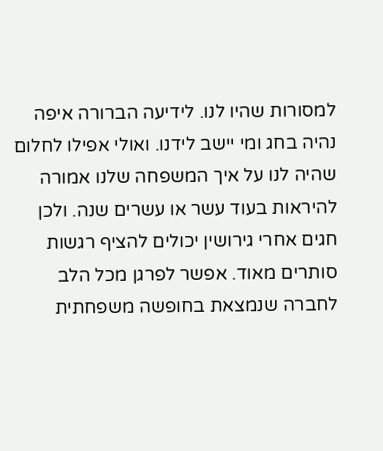למסורות שהיו לנו. לידיעה הברורה איפה נהיה בחג ומי יישב לידנו. ואולי אפילו לחלום שהיה לנו על איך המשפחה שלנו אמורה להיראות בעוד עשר או עשרים שנה. ולכן חגים אחרי גירושין יכולים להציף רגשות סותרים מאוד. אפשר לפרגן מכל הלב לחברה שנמצאת בחופשה משפחתית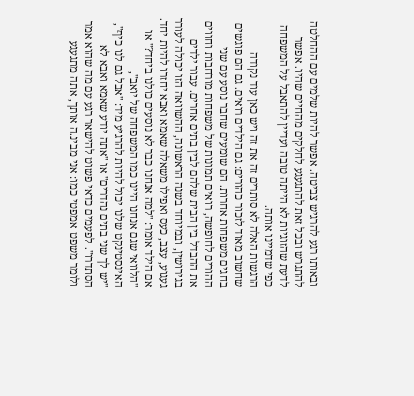ובאותו רגע להרגיש צביטה. אפשר להיות שלמים עם ההחלטה להתגרש ובכל זאת להתגעגע לחלקים מהחיים שהיו. אפשר לדעת שהזוגיות לא הייתה טובה ועדיין להתאבל על המשפחה כפי שדמיינו אותה.
הרגשות האלה לא סותרים זה את זה ויש כאן עוד נקודה שחשוב מאוד לזכור כהורים: גם הילדים רואים. גם הם פוגשים בחגים משפחות אחרות. הם שומעים שחבר נוסע עם שני ההורים לחופשה, רואים תמונות של משפחות מורחבות וחווים את ההבדל בין הבית שלהם לבין בתים אחרים. עבור ילדים בגירושין, ובמיוחד בשנה הראשונה, ההשוואה הזו יכולה לעורר געגוע, עצב, כעס ואפילו משאלה שאמא ואבא יחזרו להיות יחד.
אם הילד אומר: "למה אנחנו כבר לא נוסעים כולנו ביחד?" או "הלוואי שגם אנחנו היינו כמו המשפחה של יואב", האינסטינקט שלנו יכול להיות להרגיע מיד: "אבל גם לנו כיף", "יש לך שני בתים נהדרים" או "אתה יודע שאמא ואבא לא הסתדרו". לפעמים כדאי פשוט להישאר רגע עם מה שהוא אמר ולומר משפט אמפטי כמו: אני מבינ.ה אותך, אתה מתגעגע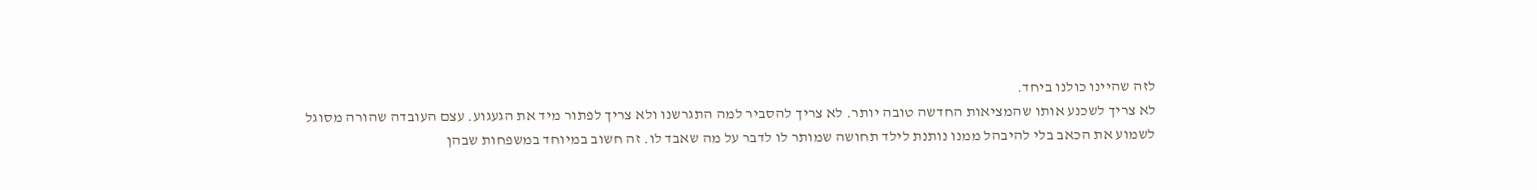לזה שהיינו כולנו ביחד.
לא צריך לשכנע אותו שהמציאות החדשה טובה יותר. לא צריך להסביר למה התגרשנו ולא צריך לפתור מיד את הגעגוע. עצם העובדה שהורה מסוגל לשמוע את הכאב בלי להיבהל ממנו נותנת לילד תחושה שמותר לו לדבר על מה שאבד לו. זה חשוב במיוחד במשפחות שבהן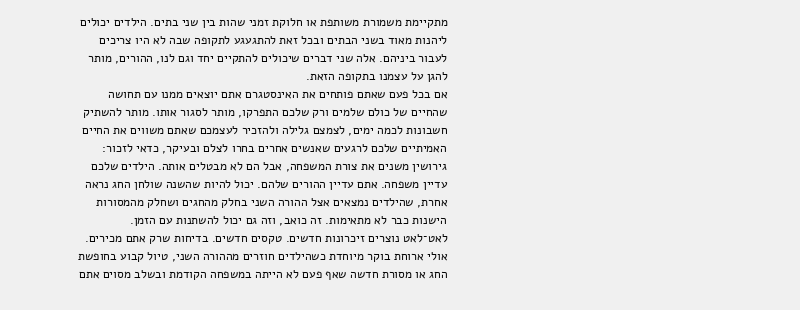מתקיימת משמורת משותפת או חלוקת זמני שהות בין שני בתים. הילדים יכולים ליהנות מאוד בשני הבתים ובכל זאת להתגעגע לתקופה שבה לא היו צריכים לעבור ביניהם. אלה שני דברים שיכולים להתקיים יחד וגם לנו, ההורים, מותר להגן על עצמנו בתקופה הזאת.
אם בכל פעם שאתם פותחים את האינסטגרם אתם יוצאים ממנו עם תחושה שהחיים של כולם שלמים ורק שלכם התפרקו, מותר לסגור אותו. מותר להשתיק חשבונות לכמה ימים, לצמצם גלילה ולהזכיר לעצמכם שאתם משווים את החיים האמיתיים שלכם לרגעים שאנשים אחרים בחרו לצלם ובעיקר, כדאי לזכור: גירושין משנים את צורת המשפחה, אבל הם לא מבטלים אותה. הילדים שלכם עדיין משפחה. אתם עדיין ההורים שלהם. יכול להיות שהשנה שולחן החג נראה אחרת, שהילדים נמצאים אצל ההורה השני בחלק מהחגים ושחלק מהמסורות הישנות כבר לא מתאימות. זה כואב, וזה גם יכול להשתנות עם הזמן.
לאט־לאט נוצרים זיכרונות חדשים. טקסים חדשים. בדיחות שרק אתם מכירים. אולי ארוחת בוקר מיוחדת כשהילדים חוזרים מההורה השני, טיול קבוע בחופשת החג או מסורת חדשה שאף פעם לא הייתה במשפחה הקודמת ובשלב מסוים אתם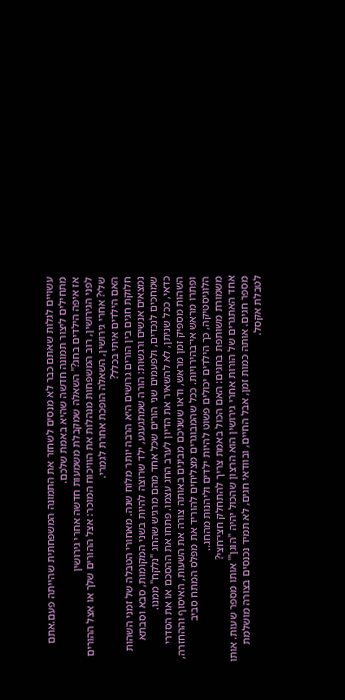עשויים לגלות שאתם כבר לא מנסים לשחזר את התמונה המשפחתית שהייתה פעם.אתם מתחילים ליצור תמונה חדשה שהיא באמת שלכם.
אז איפה הילדים בחג?" השאלה שמקבלת משמעות חדשה אחרי גירושין
לפני הגירושין, רוב המשפחות מנהלות את הוויכוח המוכר: אצל ההורים שלך או אצל ההורים שלי? אחרי גירושין, השאלה הופכת אחרת לגמרי.
האם הילדים איתי בכלל?
חלוקת חגים בין הורים גרושים היא הרבה יותר מלוח שנה. מאחורי הטבלה של זמני השהות נמצאים אנשים ורגשות: הורה שמתגעגע, ילד שרוצה להיות בשני המקומות, סבא וסבתא שמחכים לנכדים, ולפעמים שני הורים שכל אחד מהם מרגיש שהחג "נלקח" ממנו.
כדאי, ככל שניתן, לא להשאיר את הדיון לערב החג עצמו. פתחו את ההסכם או את הסדרי השהות מספיק זמן מראש, ודאו ששניכם מבינים באותה צורה את השעות, האיסוף וההחזרה, ופתרו מראש אי־בהירויות. ככל שהמבוגרים מצליחים להוריד את מפלס המתח סביב הלוגיסטיקה, כך הילדים יכולים פשוט להיות ילדים וליהנות מהחג..
משמורת משותפת בחגים: האם הכול באמת צריך להתחלק חצי־חצי?
אחד האתגרים של הורות אחרי גירושין הוא הרצון שהכול יהיה "הוגן"' אותו מספר שעות. אותו מספר חגים. אותה כמות זמן, אבל החיים, ובוודאי חגים, לא תמיד נכנסים בצורה מושלמת לטבלת אקסל.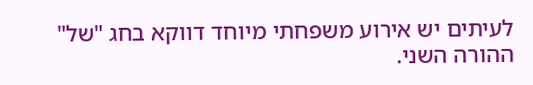לעיתים יש אירוע משפחתי מיוחד דווקא בחג "של" ההורה השני.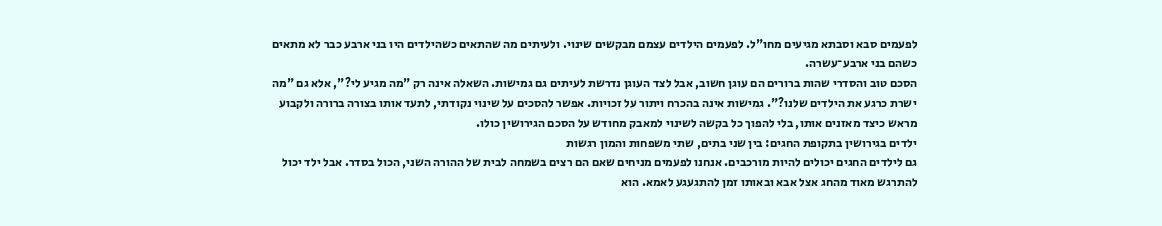לפעמים סבא וסבתא מגיעים מחו"ל. לפעמים הילדים עצמם מבקשים שינוי. ולעיתים מה שהתאים כשהילדים היו בני ארבע כבר לא מתאים כשהם בני ארבע־עשרה.
הסכם טוב והסדרי שהות ברורים הם עוגן חשוב, אבל לצד העוגן נדרשת לעיתים גם גמישות. השאלה אינה רק "מה מגיע לי?", אלא גם "מה ישרת כרגע את הילדים שלנו?". גמישות אינה בהכרח ויתור על זכויות. אפשר להסכים על שינוי נקודתי, לתעד אותו בצורה ברורה ולקבוע מראש כיצד מאזנים אותו, בלי להפוך כל בקשה לשינוי למאבק מחודש על הסכם הגירושין כולו.
ילדים בגירושין בתקופת החגים: בין שני בתים, שתי משפחות והמון רגשות
גם לילדים החגים יכולים להיות מורכבים. אנחנו לפעמים מניחים שאם הם רצים בשמחה לבית של ההורה השני, הכול בסדר. אבל ילד יכול להתרגש מאוד מהחג אצל אבא ובאותו זמן להתגעגע לאמא. הוא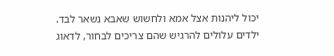יכול ליהנות אצל אמא ולחשוש שאבא נשאר לבד. ילדים עלולים להרגיש שהם צריכים לבחור, לדאוג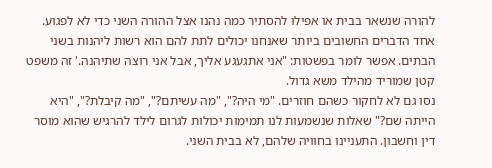להורה שנשאר בבית או אפילו להסתיר כמה נהנו אצל ההורה השני כדי לא לפגוע. אחד הדברים החשובים ביותר שאנחנו יכולים לתת להם הוא רשות ליהנות בשני הבתים. אפשר לומר בפשטות: "אני אתגעגע אליך, אבל אני רוצה שתיהנה.' זה משפט קטן שמוריד מהילד משא גדול.
נסו גם לא לחקור כשהם חוזרים. "מי היה?", "מה עשיתם?", "מה קיבלת?", "היא הייתה שם?" שאלות שנשמעות לנו תמימות יכולות לגרום לילד להרגיש שהוא מוסר דין וחשבון. התעניינו בחוויה שלהם, לא בבית השני.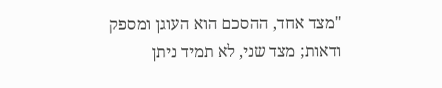"מצד אחד, ההסכם הוא העוגן ומספק ודאות; מצד שני, לא תמיד ניתן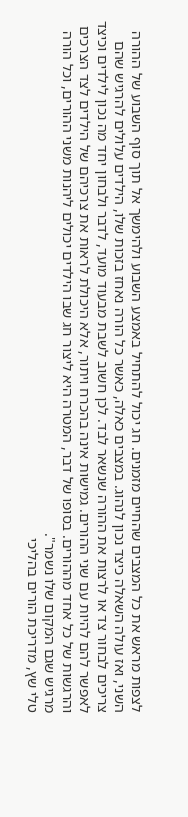לצפות מראש את כל המצבים שהחיים מזמנים. חג יכול להתחיל באמצע השבוע ולהימשך אל תוך סוף השבוע של ההורה השני, ואז עולה השאלה כיצד נכון לנהוג. במצבים כאלה, כאשר כל הורה נאחז בזכות שלו, הילדים עלולים להרגיש שהם צריכים לבחור צד או לרצות את ההורה שנשאר לבד. לכן חשוב לשבת מבעוד מועד, לדבר ולבחון יחד מה נכון לילדים וכיצד לאפשר להם להיות עם שני ההורים. גמישות אינה בהכרח ויתור, אלא היכולת לראות את צרכיהם של הילדים לצד הצרכים והרגשות של כל אחד מההורים. בסופו של דבר, המטרה היא ליצור חג שבו הילדים יכולים ליהנות משני ההורים, וכל הורה מרגיש שגם המקום שלו נשמר".
טלי שץ, מדריכת הורים בהליכי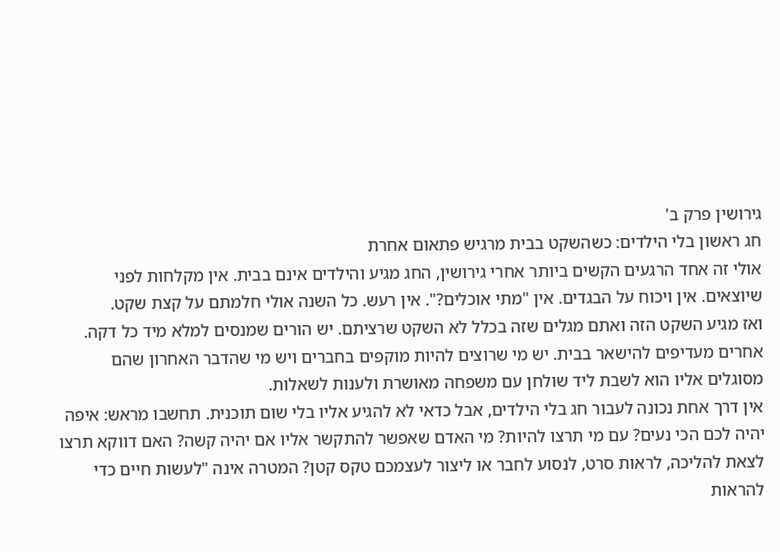גירושין פרק ב'
חג ראשון בלי הילדים: כשהשקט בבית מרגיש פתאום אחרת
אולי זה אחד הרגעים הקשים ביותר אחרי גירושין, החג מגיע והילדים אינם בבית. אין מקלחות לפני שיוצאים. אין ויכוח על הבגדים. אין "מתי אוכלים?". אין רעש. כל השנה אולי חלמתם על קצת שקט.
ואז מגיע השקט הזה ואתם מגלים שזה בכלל לא השקט שרציתם. יש הורים שמנסים למלא מיד כל דקה. אחרים מעדיפים להישאר בבית. יש מי שרוצים להיות מוקפים בחברים ויש מי שהדבר האחרון שהם מסוגלים אליו הוא לשבת ליד שולחן עם משפחה מאושרת ולענות לשאלות.
אין דרך אחת נכונה לעבור חג בלי הילדים, אבל כדאי לא להגיע אליו בלי שום תוכנית. תחשבו מראש: איפה יהיה לכם הכי נעים? עם מי תרצו להיות? מי האדם שאפשר להתקשר אליו אם יהיה קשה? האם דווקא תרצו לצאת להליכה, לראות סרט, לנסוע לחבר או ליצור לעצמכם טקס קטן? המטרה אינה "לעשות חיים כדי להראות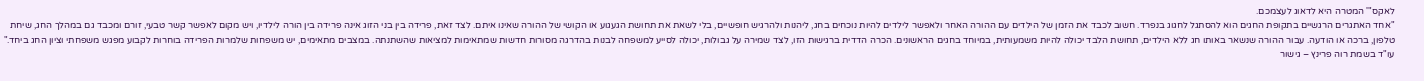לאקס"' המטרה היא לדאוג לעצמכם.
"אחד האתגרים הרגשיים בתקופת החגים הוא להסתגל לחגוג בנפרד. חשוב לכבד את הזמן של הילדים עם ההורה האחר ולאפשר לילדים להיות נוכחים בחג, ליהנות ולהרגיש חופשיים, בלי לשאת את תחושת הגעגוע או הקושי של ההורה שאינו איתם. לצד זאת, פרידה בין בני הזוג אינה פרידה בין הורה לילדיו, ויש מקום לאפשר קשר טבעי, זורם ומכבד גם במהלך החג, שיחת טלפון, ברכה או הודעה. עבור ההורה שנשאר באותו חג ללא הילדים, תחושת הלבד יכולה להיות משמעותית, במיוחד בחגים הראשונים. הכרה הדדית ברגישות הזו, לצד שמירה על גבולות, יכולה לסייע למשפחה לבנות בהדרגה מסורות חדשות שמתאימות למציאות שהשתנתה. במצבים מתאימים, יש משפחות שלמרות הפרידה בוחרות לקבוע מפגש משפחתי וציון החג ביחד."
עו"ד בשמת רוה פרינץ – גישור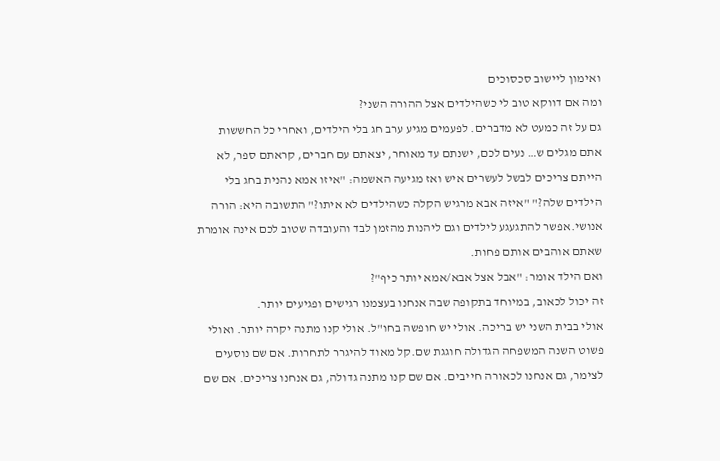ואימון ליישוב סכסוכים
ומה אם דווקא טוב לי כשהילדים אצל ההורה השני?
גם על זה כמעט לא מדברים. לפעמים מגיע ערב חג בלי הילדים, ואחרי כל החששות אתם מגלים ש… נעים לכם, ישנתם עד מאוחר, יצאתם עם חברים, קראתם ספר, לא הייתם צריכים לבשל לעשרים איש ואז מגיעה האשמה: "איזו אמא נהנית בחג בלי הילדים שלה?" "איזה אבא מרגיש הקלה כשהילדים לא איתו?" התשובה היא: הורה אנושי.אפשר להתגעגע לילדים וגם ליהנות מהזמן לבד והעובדה שטוב לכם אינה אומרת שאתם אוהבים אותם פחות.
ואם הילד אומר: "אבל אצל אבא/אמא יותר כיף"?
זה יכול לכאוב, במיוחד בתקופה שבה אנחנו בעצמנו רגישים ופגיעים יותר.
אולי בבית השני יש בריכה. אולי יש חופשה בחו"ל. אולי קנו מתנה יקרה יותר. ואולי פשוט השנה המשפחה הגדולה חוגגת שם.קל מאוד להיגרר לתחרות. אם שם נוסעים לצימר, גם אנחנו לכאורה חייבים. אם שם קנו מתנה גדולה, גם אנחנו צריכים. אם שם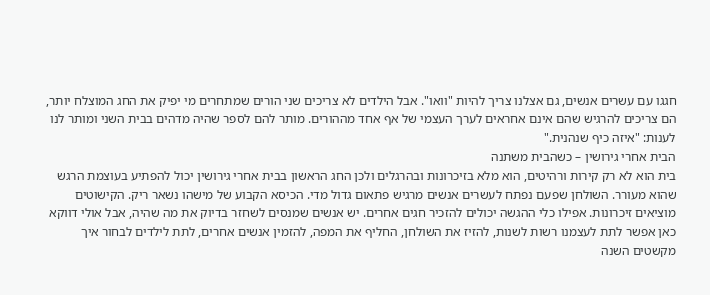חגגו עם עשרים אנשים, גם אצלנו צריך להיות "וואו". אבל הילדים לא צריכים שני הורים שמתחרים מי יפיק את החג המוצלח יותר, הם צריכים להרגיש שהם אינם אחראים לערך העצמי של אף אחד מההורים. מותר להם לספר שהיה מדהים בבית השני ומותר לנו לענות: "איזה כיף שנהנית."
הבית אחרי גירושין – כשהבית משתנה
בית הוא לא רק קירות ורהיטים, הוא מלא בזיכרונות ובהרגלים ולכן החג הראשון בבית אחרי גירושין יכול להפתיע בעוצמת הרגש שהוא מעורר. השולחן שפעם נפתח לעשרים אנשים מרגיש פתאום גדול מדי. הכיסא הקבוע של מישהו נשאר ריק. הקישוטים מוציאים זיכרונות. אפילו כלי ההגשה יכולים להזכיר חגים אחרים. יש אנשים שמנסים לשחזר בדיוק את מה שהיה, אבל אולי דווקא כאן אפשר לתת לעצמנו רשות לשנות, להזיז את השולחן, החליף את המפה, להזמין אנשים אחרים, לתת לילדים לבחור איך מקשטים השנה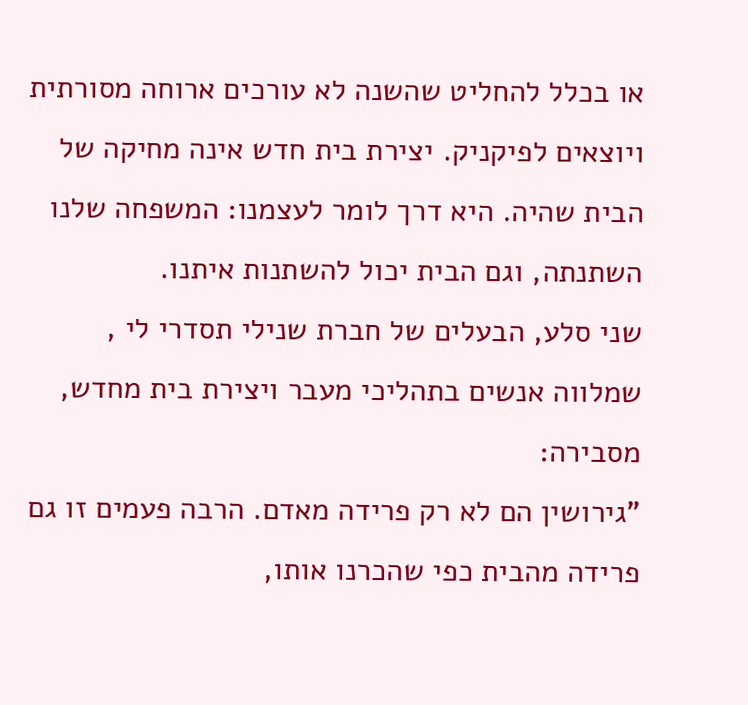או בכלל להחליט שהשנה לא עורכים ארוחה מסורתית ויוצאים לפיקניק. יצירת בית חדש אינה מחיקה של הבית שהיה. היא דרך לומר לעצמנו: המשפחה שלנו השתנתה, וגם הבית יכול להשתנות איתנו.
שני סלע, הבעלים של חברת שנילי תסדרי לי , שמלווה אנשים בתהליכי מעבר ויצירת בית מחדש, מסבירה:
"גירושין הם לא רק פרידה מאדם. הרבה פעמים זו גם פרידה מהבית כפי שהכרנו אותו,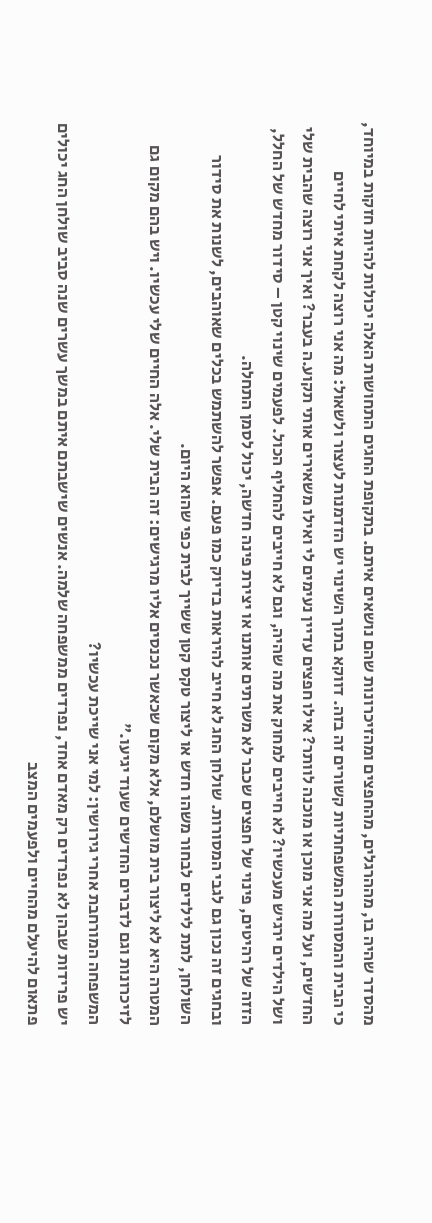מהסדר שהיה בו, מההרגלים, מהחפצים ומהזיכרונות שהם נושאים איתם. בתקופת החגים התחושות האלה יכולות להיות חזקות במיוחד, כי הבית והמסורות המשפחתיות קשורים זה בזה. דווקא בתוך השינוי יש הזדמנות לעצור ולשאול: מה אני רוצה לקחת איתי לחיים החדשים, ועל מה אני מוכן או מוכנה לוותר? אילו חפצים עדיין נעימים לי ואילו משאירים אותי תקוע.ה בעבר? ואיך אני רוצה שהבית שלי ושל הילדים ירגיש מעכשיו? לא חייבים למחוק את מה שהיה, וגם לא חייבים להחליף הכול. לפעמים שינוי קטן – סידור מחדש של החלל, הזזה של רהיטים, פינוי של חפצים שכבר לא משרתים אותנו או יצירת פינה חדשה, יכול לסמן התחלה.
ובחגים זה נכון גם לגבי המסורות. שולחן החג לא חייב להיראות בדיוק כמו פעם. אפשר להשתמש בכלים שאוהבים, לשנות את סידור השולחן, לתת לילדים לבחור משהו חדש או ליצור טקס קטן ששייך לבית כפי שהוא היום.
המטרה היא לא ליצור בית מושלם, אלא מקום שכאשר נכנסים אליו מרגישים: זה הבית שלי. אלה החיים שלי עכשיו. ויש בהם מקום גם לזיכרונות וגם לדברים החדשים שעוד יגיעו."
המשפחה המורחבת אחרי גירושין: למי אני שייכת עכשיו?
יש פרידות שבהן לא נפרדים רק מאדם אחד, נפרדים ממשפחה שלמה. אנשים שישבתם איתם במשך עשרים שנה סביב שולחן החג יכולים פתאום להיעלם מהחיים ולפעמים המצב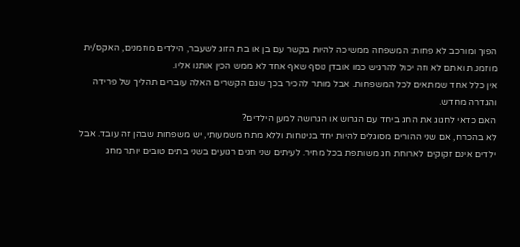הפוך ומורכב לא פחות: המשפחה ממשיכה להיות בקשר עם בן או בת הזוג לשעבר, הילדים מוזמנים, האקס/ית מוזמנ.ת ואתם לא וזה יכול להרגיש כמו אובדן נוסף שאף אחד לא ממש הכין אותנו אליו.
אין כלל אחד שמתאים לכל המשפחות. אבל מותר להכיר בכך שגם הקשרים האלה עוברים תהליך של פרידה והגדרה מחדש.
האם כדאי לחגוג את החג ביחד עם הגרוש או הגרושה למען הילדים?
לא בהכרח, אם שני ההורים מסוגלים להיות יחד בנינוחות וללא מתח משמעותי, יש משפחות שבהן זה עובד. אבל ילדים אינם זקוקים לארוחת חג משותפת בכל מחיר. לעיתים שני חגים רגועים בשני בתים טובים יותר מחג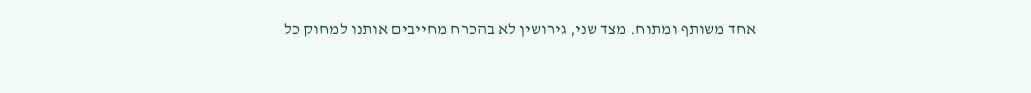אחד משותף ומתוח. מצד שני, גירושין לא בהכרח מחייבים אותנו למחוק כל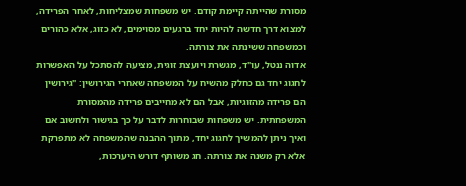מסורת שהייתה קיימת קודם. יש משפחות שמצליחות, לאחר הפרידה, למצוא דרך חדשה להיות יחד ברגעים מסוימים, לא כזוג, אלא כהורים וכמשפחה ששינתה את צורתה.
אדוה ננטל, עו"ד, מגשרת ויועצת זוגית, מציעה להסתכל על האפשרות לחגוג יחד גם כחלק מהשיח על המשפחה שאחרי הגירושין: "גירושין הם פרידה מהזוגיות, אבל הם לא מחייבים פרידה מהמסורת המשפחתית. יש משפחות שבוחרות לדבר על כך בגישור ולחשוב אם ואיך ניתן להמשיך לחגוג יחד, מתוך ההבנה שהמשפחה לא מתפרקת אלא רק משנה את צורתה. חג משותף דורש היערכות,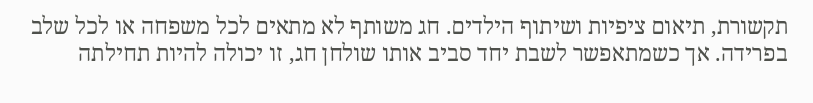תקשורת, תיאום ציפיות ושיתוף הילדים. חג משותף לא מתאים לכל משפחה או לכל שלב בפרידה. אך כשמתאפשר לשבת יחד סביב אותו שולחן חג, זו יכולה להיות תחילתה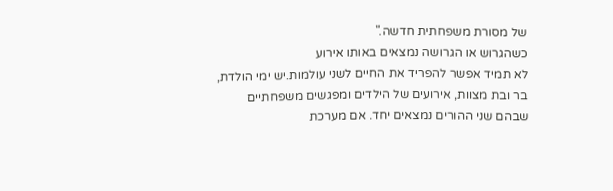של מסורת משפחתית חדשה."
כשהגרוש או הגרושה נמצאים באותו אירוע
לא תמיד אפשר להפריד את החיים לשני עולמות.יש ימי הולדת, בר ובת מצוות, אירועים של הילדים ומפגשים משפחתיים שבהם שני ההורים נמצאים יחד. אם מערכת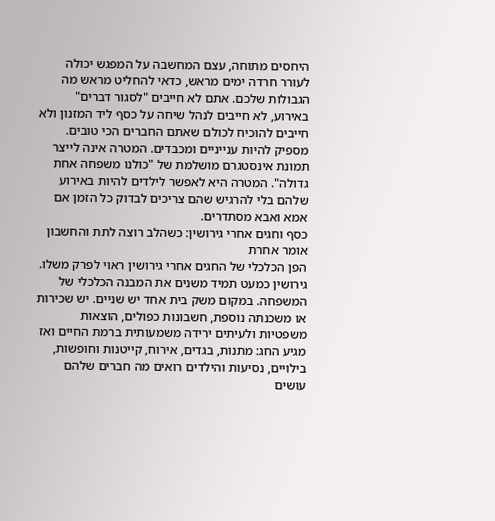היחסים מתוחה, עצם המחשבה על המפגש יכולה לעורר חרדה ימים מראש, כדאי להחליט מראש מה הגבולות שלכם. אתם לא חייבים "לסגור דברים" באירוע, לא חייבים לנהל שיחה על כסף ליד המזנון ולא חייבים להוכיח לכולם שאתם החברים הכי טובים. מספיק להיות ענייניים ומכבדים. המטרה אינה לייצר תמונת אינסטגרם מושלמת של "כולנו משפחה אחת גדולה". המטרה היא לאפשר לילדים להיות באירוע שלהם בלי להרגיש שהם צריכים לבדוק כל הזמן אם אמא ואבא מסתדרים.
כסף וחגים אחרי גירושין: כשהלב רוצה לתת והחשבון אומר אחרת
הפן הכלכלי של החגים אחרי גירושין ראוי לפרק משלו. גירושין כמעט תמיד משנים את המבנה הכלכלי של המשפחה. במקום משק בית אחד יש שניים. יש שכירות או משכנתה נוספת, חשבונות כפולים, הוצאות משפטיות ולעיתים ירידה משמעותית ברמת החיים ואז מגיע החג: מתנות, בגדים, אירוח, קייטנות וחופשות, בילויים, נסיעות והילדים רואים מה חברים שלהם עושים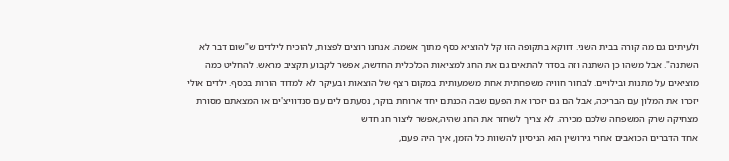ולעיתים גם מה קורה בבית השני. דווקא בתקופה הזו קל להוציא כסף מתוך אשמה. אנחנו רוצים לפצות, להוכיח לילדים ש"שום דבר לא השתנה". אבל משהו כן השתנה וזה בסדר להתאים גם את החג למציאות הכלכלית החדשה, אפשר לקבוע תקציב מראש. להחליט כמה מוציאים על מתנות ובילויים. לבחור חוויה משפחתית אחת משמעותית במקום רצף של הוצאות ובעיקר לא למדוד הורות בכסף. ילדים אולי יזכרו את המלון עם הבריכה, אבל הם גם יזכרו את הפעם שבה הכנתם יחד ארוחת בוקר, נסעתם לים עם סנדוויצ'ים או המצאתם מסורת מצחיקה שרק המשפחה שלכם מכירה. לא צריך לשחזר את החג שהיה,אפשר ליצור חג חדש
אחד הדברים הכואבים אחרי גירושין הוא הניסיון להשוות כל הזמן, איך היה פעם,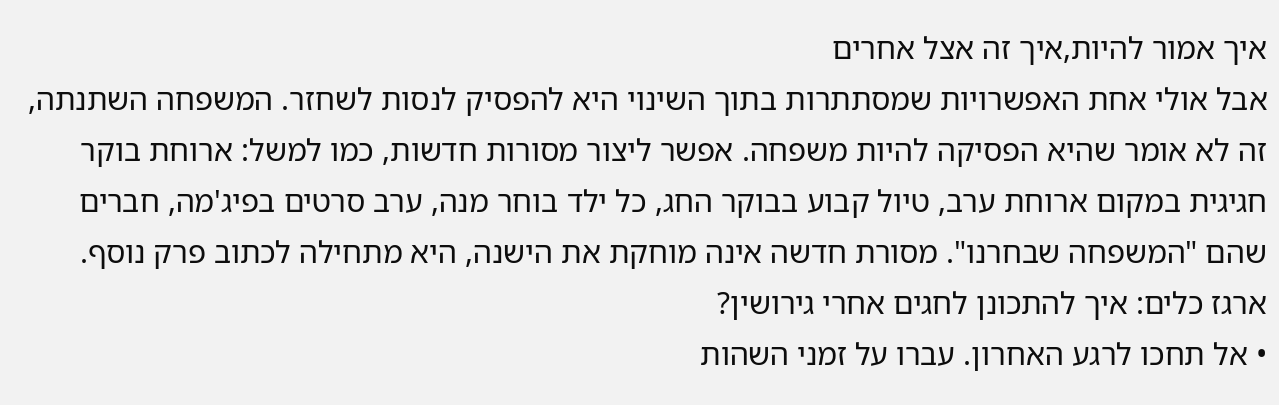איך אמור להיות,איך זה אצל אחרים
אבל אולי אחת האפשרויות שמסתתרות בתוך השינוי היא להפסיק לנסות לשחזר. המשפחה השתנתה, זה לא אומר שהיא הפסיקה להיות משפחה. אפשר ליצור מסורות חדשות, כמו למשל: ארוחת בוקר חגיגית במקום ארוחת ערב, טיול קבוע בבוקר החג, כל ילד בוחר מנה, ערב סרטים בפיג'מה, חברים שהם "המשפחה שבחרנו". מסורת חדשה אינה מוחקת את הישנה, היא מתחילה לכתוב פרק נוסף.
ארגז כלים: איך להתכונן לחגים אחרי גירושין?
• אל תחכו לרגע האחרון. עברו על זמני השהות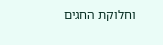וחלוקת החגים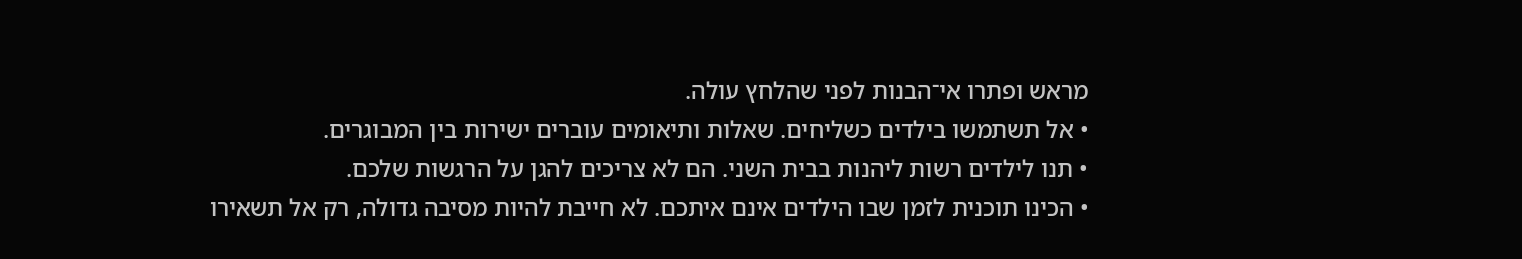מראש ופתרו אי־הבנות לפני שהלחץ עולה.
• אל תשתמשו בילדים כשליחים. שאלות ותיאומים עוברים ישירות בין המבוגרים.
• תנו לילדים רשות ליהנות בבית השני. הם לא צריכים להגן על הרגשות שלכם.
• הכינו תוכנית לזמן שבו הילדים אינם איתכם. לא חייבת להיות מסיבה גדולה, רק אל תשאירו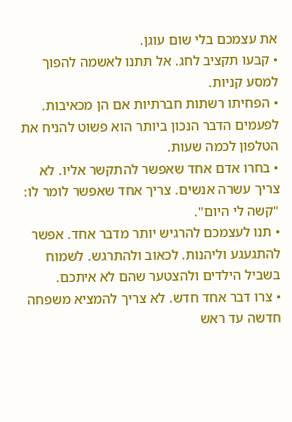את עצמכם בלי שום עוגן.
• קבעו תקציב לחג. אל תתנו לאשמה להפוך למסע קניות.
• הפחיתו רשתות חברתיות אם הן מכאיבות. לפעמים הדבר הנכון ביותר הוא פשוט להניח את הטלפון לכמה שעות.
• בחרו אדם אחד שאפשר להתקשר אליו. לא צריך עשרה אנשים. צריך אחד שאפשר לומר לו: "קשה לי היום".
• תנו לעצמכם להרגיש יותר מדבר אחד. אפשר להתגעגע וליהנות. לכאוב ולהתרגש. לשמוח בשביל הילדים ולהצטער שהם לא איתכם.
• צרו דבר אחד חדש. לא צריך להמציא משפחה חדשה עד ראש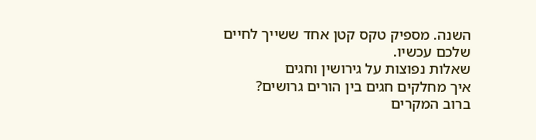השנה. מספיק טקס קטן אחד ששייך לחיים שלכם עכשיו.
שאלות נפוצות על גירושין וחגים
איך מחלקים חגים בין הורים גרושים?
ברוב המקרים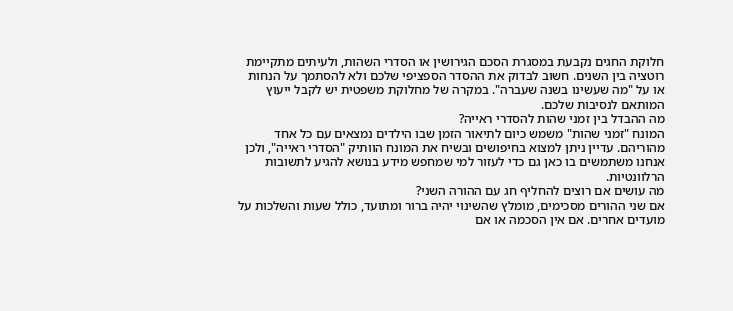חלוקת החגים נקבעת במסגרת הסכם הגירושין או הסדרי השהות, ולעיתים מתקיימת רוטציה בין השנים. חשוב לבדוק את ההסדר הספציפי שלכם ולא להסתמך על הנחות או על "מה שעשינו בשנה שעברה". במקרה של מחלוקת משפטית יש לקבל ייעוץ המותאם לנסיבות שלכם.
מה ההבדל בין זמני שהות להסדרי ראייה?
המונח "זמני שהות" משמש כיום לתיאור הזמן שבו הילדים נמצאים עם כל אחד מהוריהם. עדיין ניתן למצוא בחיפושים ובשיח את המונח הוותיק "הסדרי ראייה", ולכן אנחנו משתמשים בו כאן גם כדי לעזור למי שמחפש מידע בנושא להגיע לתשובות הרלוונטיות.
מה עושים אם רוצים להחליף חג עם ההורה השני?
אם שני ההורים מסכימים, מומלץ שהשינוי יהיה ברור ומתועד, כולל שעות והשלכות על מועדים אחרים. אם אין הסכמה או אם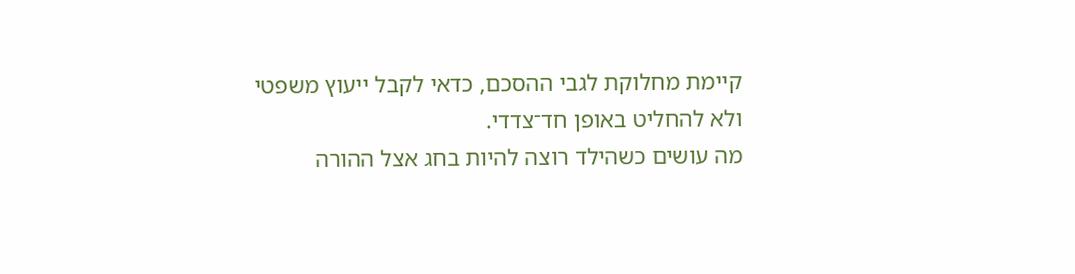קיימת מחלוקת לגבי ההסכם, כדאי לקבל ייעוץ משפטי ולא להחליט באופן חד־צדדי.
מה עושים כשהילד רוצה להיות בחג אצל ההורה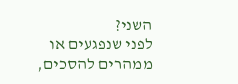השני?
לפני שנפגעים או ממהרים להסכים,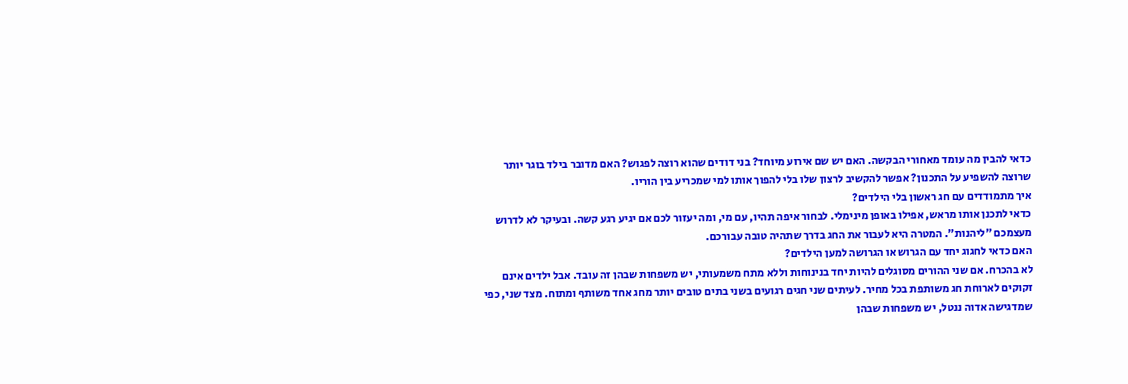כדאי להבין מה עומד מאחורי הבקשה. האם יש שם אירוע מיוחד? בני דודים שהוא רוצה לפגוש? האם מדובר בילד בוגר יותר שרוצה להשפיע על התכנון? אפשר להקשיב לרצון שלו בלי להפוך אותו למי שמכריע בין הוריו.
איך מתמודדים עם חג ראשון בלי הילדים?
כדאי לתכנן אותו מראש, אפילו באופן מינימלי. לבחור איפה תהיו, עם מי, ומה יעזור לכם אם יגיע רגע קשה. ובעיקר לא לדרוש מעצמכם "ליהנות". המטרה היא לעבור את החג בדרך שתהיה טובה עבורכם.
האם כדאי לחגוג יחד עם הגרוש או הגרושה למען הילדים?
לא בהכרח. אם שני ההורים מסוגלים להיות יחד בנינוחות וללא מתח משמעותי, יש משפחות שבהן זה עובד. אבל ילדים אינם זקוקים לארוחת חג משותפת בכל מחיר. לעיתים שני חגים רגועים בשני בתים טובים יותר מחג אחד משותף ומתוח. מצד שני, כפי שמדגישה אדוה ננטל, יש משפחות שבהן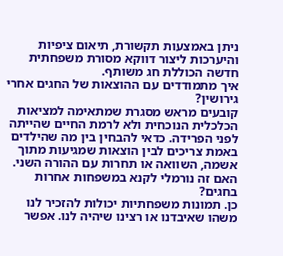ניתן באמצעות תקשורת, תיאום ציפיות והיערכות ליצור דווקא מסורת משפחתית חדשה הכוללת חג משותף.
איך מתמודדים עם ההוצאות של החגים אחרי גירושין?
קובעים מראש מסגרת שמתאימה למציאות הכלכלית הנוכחית ולא לרמת החיים שהייתה לפני הפרידה. כדאי להבחין בין מה שהילדים באמת צריכים לבין הוצאות שמגיעות מתוך אשמה, השוואה או תחרות עם ההורה השני.
האם זה נורמלי לקנא במשפחות אחרות בחגים?
כן. תמונות משפחתיות יכולות להזכיר לנו משהו שאיבדנו או רצינו שיהיה לנו. אפשר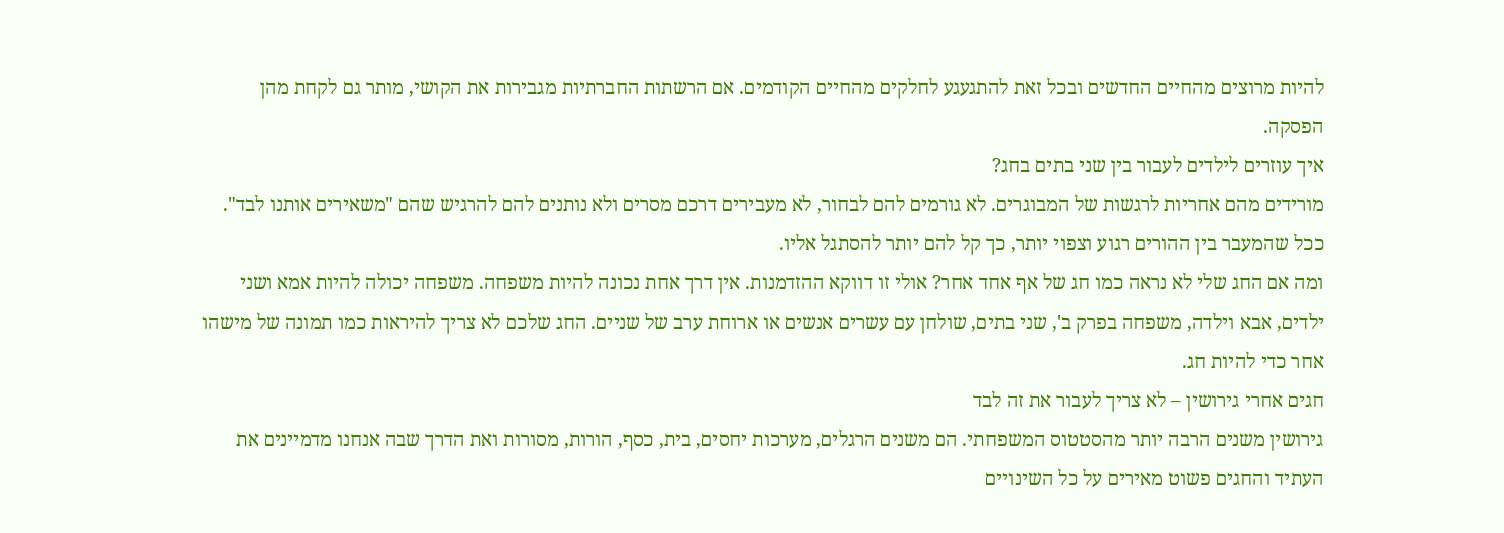להיות מרוצים מהחיים החדשים ובכל זאת להתגעגע לחלקים מהחיים הקודמים. אם הרשתות החברתיות מגבירות את הקושי, מותר גם לקחת מהן הפסקה.
איך עוזרים לילדים לעבור בין שני בתים בחג?
מורידים מהם אחריות לרגשות של המבוגרים. לא גורמים להם לבחור, לא מעבירים דרכם מסרים ולא נותנים להם להרגיש שהם "משאירים אותנו לבד". ככל שהמעבר בין ההורים רגוע וצפוי יותר, כך קל להם יותר להסתגל אליו.
ומה אם החג שלי לא נראה כמו חג של אף אחד אחר? אולי זו דווקא ההזדמנות. אין דרך אחת נכונה להיות משפחה. משפחה יכולה להיות אמא ושני ילדים, אבא וילדה, משפחה בפרק ב', שני בתים, שולחן עם עשרים אנשים או ארוחת ערב של שניים. החג שלכם לא צריך להיראות כמו תמונה של מישהו אחר כדי להיות חג.
חגים אחרי גירושין – לא צריך לעבור את זה לבד
גירושין משנים הרבה יותר מהסטטוס המשפחתי. הם משנים הרגלים, מערכות יחסים, בית, כסף, הורות, מסורות ואת הדרך שבה אנחנו מדמיינים את העתיד והחגים פשוט מאירים על כל השינויים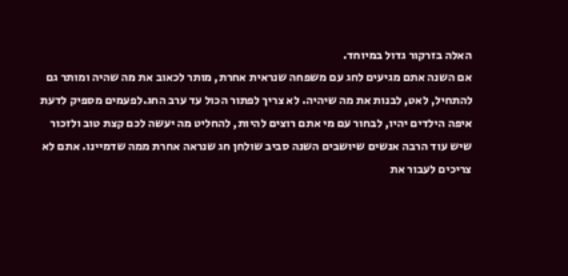האלה בזרקור גדול במיוחד.
אם השנה אתם מגיעים לחג עם משפחה שנראית אחרת, מותר לכאוב את מה שהיה ומותר גם להתחיל, לאט, לבנות את מה שיהיה. לא צריך לפתור הכול עד ערב החג.לפעמים מספיק לדעת איפה הילדים יהיו, לבחור עם מי אתם רוצים להיות, להחליט מה יעשה לכם קצת טוב ולזכור שיש עוד הרבה אנשים שיושבים השנה סביב שולחן חג שנראה אחרת ממה שדמיינו. אתם לא צריכים לעבור את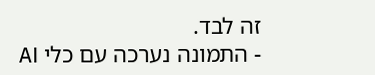זה לבד.
- התמונה נערכה עם כלי AI